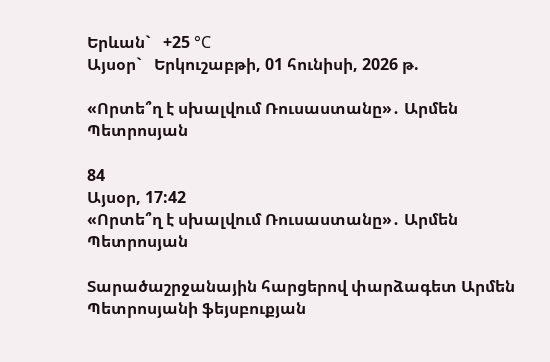Երևան`   +25 °C
Այսօր`   Երկուշաբթի, 01 հունիսի, 2026 թ.

«Որտե՞ղ է սխալվում Ռուսաստանը»․ Արմեն Պետրոսյան

84
Այսօր, 17:42
«Որտե՞ղ է սխալվում Ռուսաստանը»․ Արմեն Պետրոսյան

Տարածաշրջանային հարցերով փարձագետ Արմեն Պետրոսյանի ֆեյսբուքյան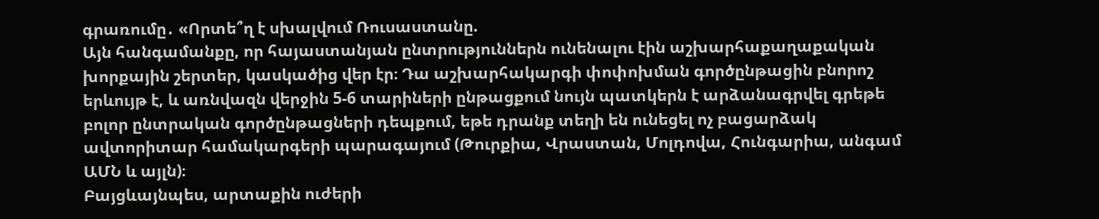գրառումը․ «Որտե՞ղ է սխալվում Ռուսաստանը.
Այն հանգամանքը, որ հայաստանյան ընտրություններն ունենալու էին աշխարհաքաղաքական խորքային շերտեր, կասկածից վեր էր։ Դա աշխարհակարգի փոփոխման գործընթացին բնորոշ երևույթ է, և առնվազն վերջին 5-6 տարիների ընթացքում նույն պատկերն է արձանագրվել գրեթե բոլոր ընտրական գործընթացների դեպքում, եթե դրանք տեղի են ունեցել ոչ բացարձակ ավտորիտար համակարգերի պարագայում (Թուրքիա, Վրաստան, Մոլդովա, Հունգարիա, անգամ ԱՄՆ և այլն)։
Բայցևայնպես, արտաքին ուժերի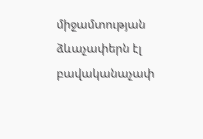միջամտության ձևաչափերն էլ բավականաչափ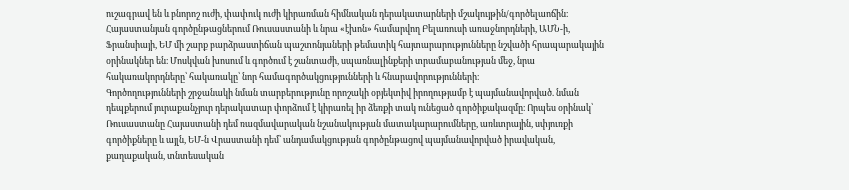ուշագրավ են և բնորոշ ուժի, փափուկ ուժի կիրառման հիմնական դերակատարների մշակույթին/գործելաոճին։
Հայաստանյան գործընթացներում Ռուսաստանի և նրա «էխոն» համարվող Բելառուսի առաջնորդների, ԱՄՆ-ի, Ֆրանսիայի, ԵՄ մի շարք բարձրաստիճան պաշտոնյաների թեմատիկ հայտարարությունները նշվածի հրապարակային օրինակներ են։ Մոսկվան խոսում և գործում է շանտաժի, սպառնալինքերի տրամաբանության մեջ, նրա հակառակորդները՝ հակառակը՝ նոր համագործակցությունների և հնարավորությունների։
Գործողությունների շրջանակի նման տարբերությունը որոշակի օբյեկտիվ իրողությամբ է պայմանավորված. նման դեպքերում յուրաքանչյուր դերակատար փորձում է կիրառել իր ձեռքի տակ ունեցած գործիքակազմը։ Որպես օրինակ՝ Ռուսաստանը Հայաստանի դեմ ռազմավարական նշանակության մատակարարումները, առևտրային, սփյուռքի գործիքները և այլն, ԵՄ-ն Վրաստանի դեմ՝ անդամակցության գործընթացով պայմանավորված իրավական, քաղաքական, տնտեսական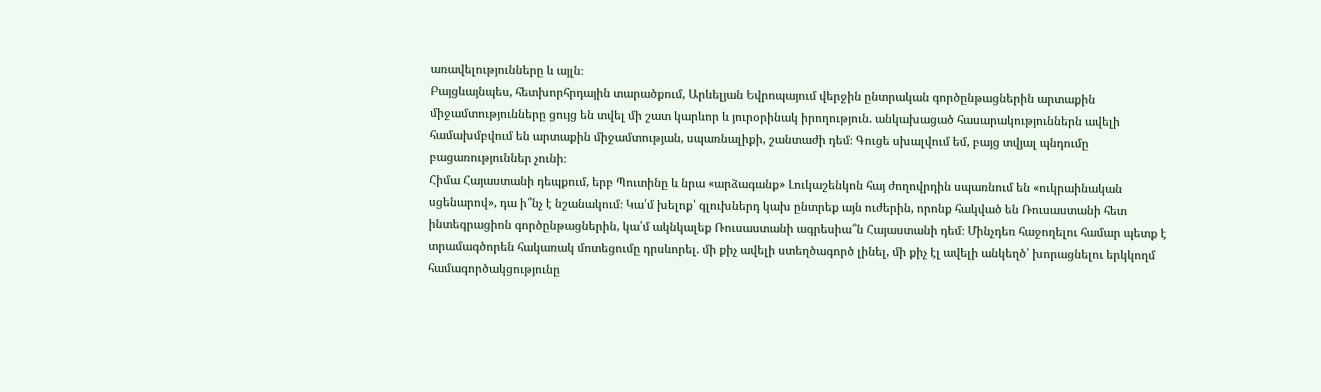առավելությունները և այլն։
Բայցևայնպես, հետխորհրդային տարածքում, Արևելյան Եվրոպայում վերջին ընտրական գործընթացներին արտաքին միջամտությունները ցույց են տվել մի շատ կարևոր և յուրօրինակ իրողություն. անկախացած հասարակություններն ավելի համախմբվում են արտաքին միջամտության, սպառնալիքի, շանտաժի դեմ։ Գուցե սխալվում եմ, բայց տվյալ պնդումը բացառություններ չունի։
Հիմա Հայաստանի դեպքում, երբ Պուտինը և նրա «արձագանք» Լուկաշենկոն հայ ժողովրդին սպառնում են «ուկրաինական սցենարով», դա ի՞նչ է նշանակում։ Կա՛մ խելոք՝ գլուխներդ կախ ընտրեք այն ուժերին, որոնք հակված են Ռուսաստանի հետ ինտեգրացիոն գործընթացներին, կա՛մ ակնկալեք Ռուսաստանի ագրեսիա՞ն Հայաստանի դեմ։ Մինչդեռ հաջողելու համար պետք է տրամագծորեն հակառակ մոտեցումը դրսևորել. մի քիչ ավելի ստեղծագործ լինել, մի քիչ էլ ավելի անկեղծ՝ խորացնելու երկկողմ համագործակցությունը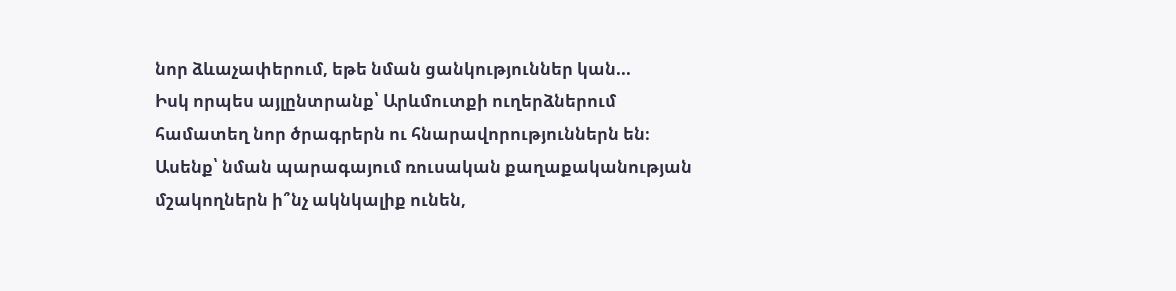նոր ձևաչափերում, եթե նման ցանկություններ կան...
Իսկ որպես այլընտրանք՝ Արևմուտքի ուղերձներում համատեղ նոր ծրագրերն ու հնարավորություններն են։ Ասենք՝ նման պարագայում ռուսական քաղաքականության մշակողներն ի՞նչ ակնկալիք ունեն,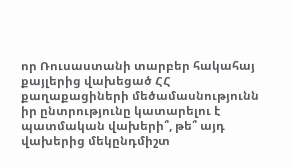որ Ռուսաստանի տարբեր հակահայ քայլերից վախեցած ՀՀ քաղաքացիների մեծամասնությունն իր ընտրությունը կատարելու է պատմական վախերի՞, թե՞ այդ վախերից մեկընդմիշտ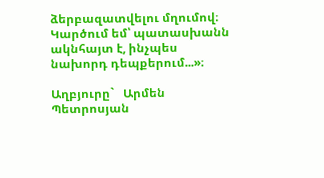ձերբազատվելու մղումով։
Կարծում եմ՝ պատասխանն ակնհայտ է, ինչպես նախորդ դեպքերում...»։

Աղբյուրը`   Արմեն Պետրոսյան